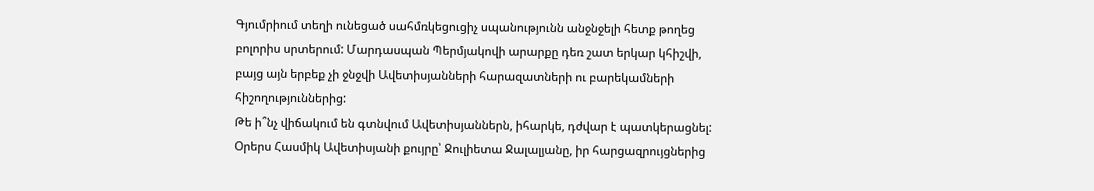Գյումրիում տեղի ունեցած սահմռկեցուցիչ սպանությունն անջնջելի հետք թողեց բոլորիս սրտերում: Մարդասպան Պերմյակովի արարքը դեռ շատ երկար կհիշվի, բայց այն երբեք չի ջնջվի Ավետիսյանների հարազատների ու բարեկամների հիշողություններից:
Թե ի՞նչ վիճակում են գտնվում Ավետիսյաններն, իհարկե, դժվար է պատկերացնել: Օրերս Հասմիկ Ավետիսյանի քույրը՝ Ջուլիետա Ջալալյանը, իր հարցազրույցներից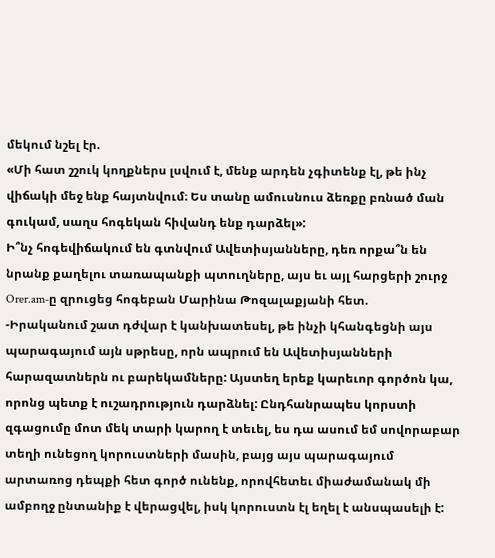մեկում նշել էր.
«Մի հատ շշուկ կողքներս լսվում է, մենք արդեն չգիտենք էլ, թե ինչ վիճակի մեջ ենք հայտնվում։ Ես տանը ամուսնուս ձեռքը բռնած ման գուկամ, սաղս հոգեկան հիվանդ ենք դարձել»:
Ի՞նչ հոգեվիճակում են գտնվում Ավետիսյանները, դեռ որքա՞ն են նրանք քաղելու տառապանքի պտուղները, այս եւ այլ հարցերի շուրջ Orer.am-ը զրուցեց հոգեբան Մարինա Թոզալաքյանի հետ.
-Իրականում շատ դժվար է կանխատեսել, թե ինչի կհանգեցնի այս պարագայում այն սթրեսը, որն ապրում են Ավետիսյանների հարազատներն ու բարեկամները: Այստեղ երեք կարեւոր գործոն կա, որոնց պետք է ուշադրություն դարձնել: Ընդհանրապես կորստի զգացումը մոտ մեկ տարի կարող է տեւել, ես դա ասում եմ սովորաբար տեղի ունեցող կորուստների մասին, բայց այս պարագայում արտառոց դեպքի հետ գործ ունենք, որովհետեւ միաժամանակ մի ամբողջ ընտանիք է վերացվել, իսկ կորուստն էլ եղել է անսպասելի է: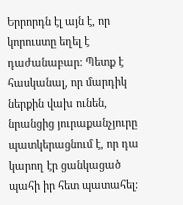Երրորդն էլ այն է, որ կորուստը եղել է դաժանաբար: Պետք է հասկանալ, որ մարդիկ ներքին վախ ունեն, նրանցից յուրաքանչյուրը պատկերացնում է, որ դա կարող էր ցանկացած պահի իր հետ պատահել: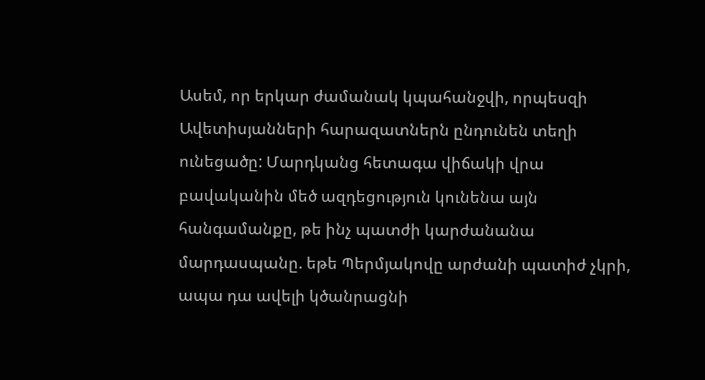Ասեմ, որ երկար ժամանակ կպահանջվի, որպեսզի Ավետիսյանների հարազատներն ընդունեն տեղի ունեցածը: Մարդկանց հետագա վիճակի վրա բավականին մեծ ազդեցություն կունենա այն հանգամանքը, թե ինչ պատժի կարժանանա մարդասպանը. եթե Պերմյակովը արժանի պատիժ չկրի, ապա դա ավելի կծանրացնի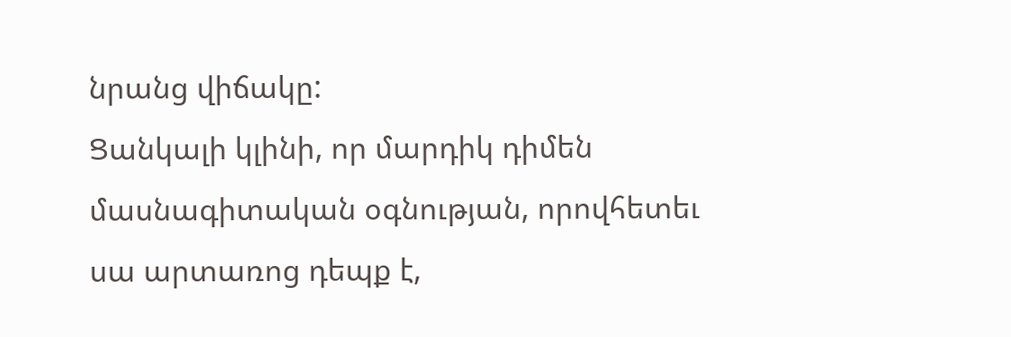նրանց վիճակը:
Ցանկալի կլինի, որ մարդիկ դիմեն մասնագիտական օգնության, որովհետեւ սա արտառոց դեպք է,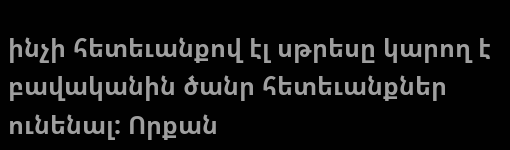ինչի հետեւանքով էլ սթրեսը կարող է բավականին ծանր հետեւանքներ ունենալ: Որքան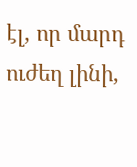էլ, որ մարդ ուժեղ լինի,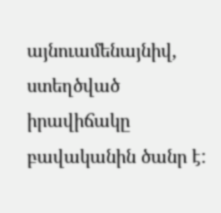այնուամենայնիվ, ստեղծված իրավիճակը բավականին ծանր է: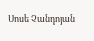Սոսե Չանդոյան